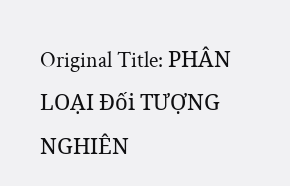Original Title: PHÂN LOẠI Đối TƯỢNG NGHIÊN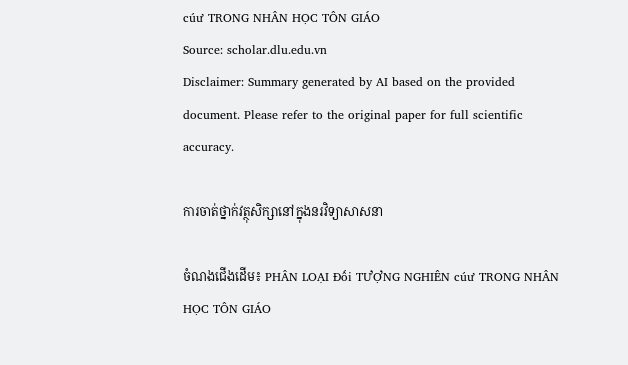cúư TRONG NHÂN HỌC TÔN GIÁO
Source: scholar.dlu.edu.vn
Disclaimer: Summary generated by AI based on the provided document. Please refer to the original paper for full scientific accuracy.

ការចាត់ថ្នាក់វត្ថុសិក្សានៅក្នុងនរវិទ្យាសាសនា

ចំណងជើងដើម៖ PHÂN LOẠI Đối TƯỢNG NGHIÊN cúư TRONG NHÂN HỌC TÔN GIÁO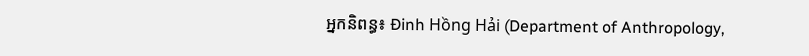អ្នកនិពន្ធ៖ Đinh Hồng Hải (Department of Anthropology,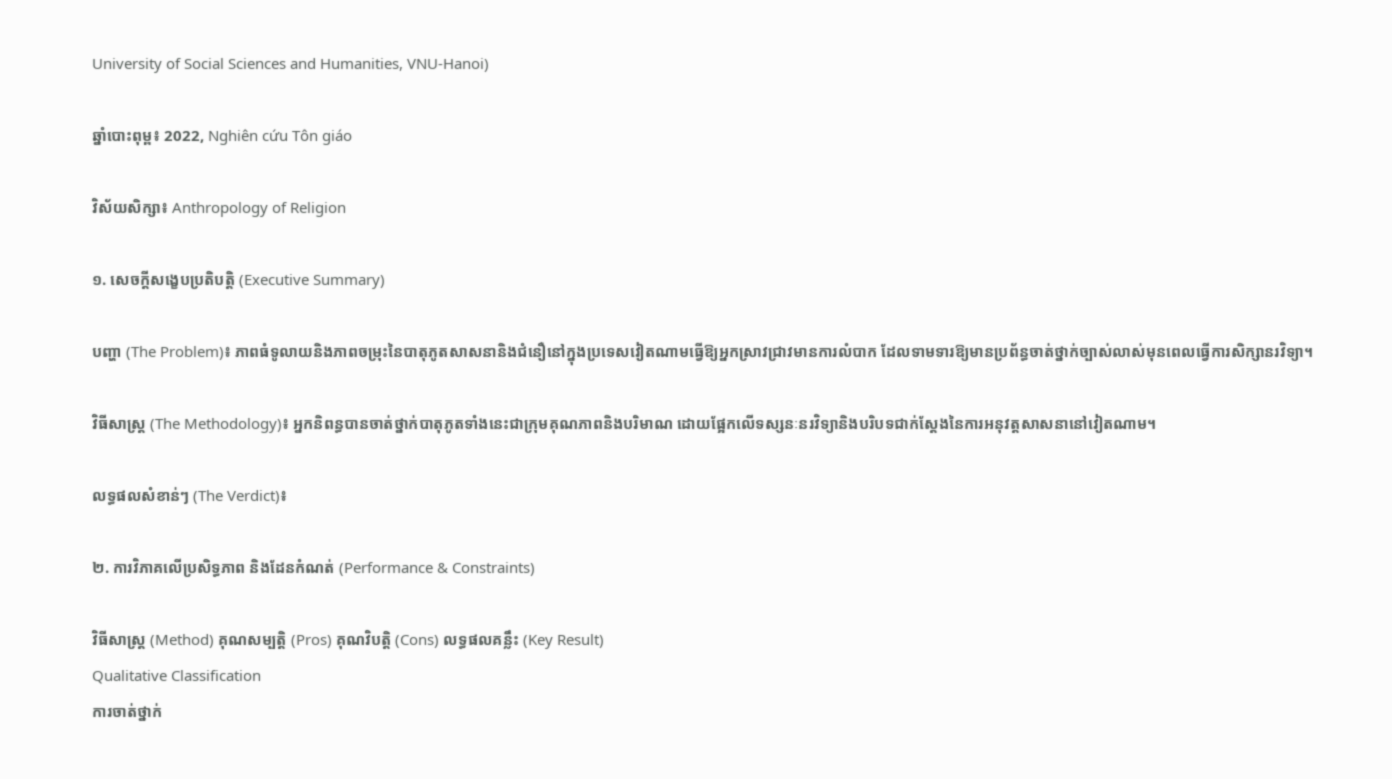University of Social Sciences and Humanities, VNU-Hanoi)

ឆ្នាំបោះពុម្ព៖ 2022, Nghiên cứu Tôn giáo

វិស័យសិក្សា៖ Anthropology of Religion

១. សេចក្តីសង្ខេបប្រតិបត្តិ (Executive Summary)

បញ្ហា (The Problem)៖ ភាពធំទូលាយនិងភាពចម្រុះនៃបាតុភូតសាសនានិងជំនឿនៅក្នុងប្រទេសវៀតណាមធ្វើឱ្យអ្នកស្រាវជ្រាវមានការលំបាក ដែលទាមទារឱ្យមានប្រព័ន្ធចាត់ថ្នាក់ច្បាស់លាស់មុនពេលធ្វើការសិក្សានរវិទ្យា។

វិធីសាស្ត្រ (The Methodology)៖ អ្នកនិពន្ធបានចាត់ថ្នាក់បាតុភូតទាំងនេះជាក្រុមគុណភាពនិងបរិមាណ ដោយផ្អែកលើទស្សនៈនរវិទ្យានិងបរិបទជាក់ស្តែងនៃការអនុវត្តសាសនានៅវៀតណាម។

លទ្ធផលសំខាន់ៗ (The Verdict)៖

២. ការវិភាគលើប្រសិទ្ធភាព និងដែនកំណត់ (Performance & Constraints)

វិធីសាស្ត្រ (Method) គុណសម្បត្តិ (Pros) គុណវិបត្តិ (Cons) លទ្ធផលគន្លឹះ (Key Result)
Qualitative Classification
ការចាត់ថ្នាក់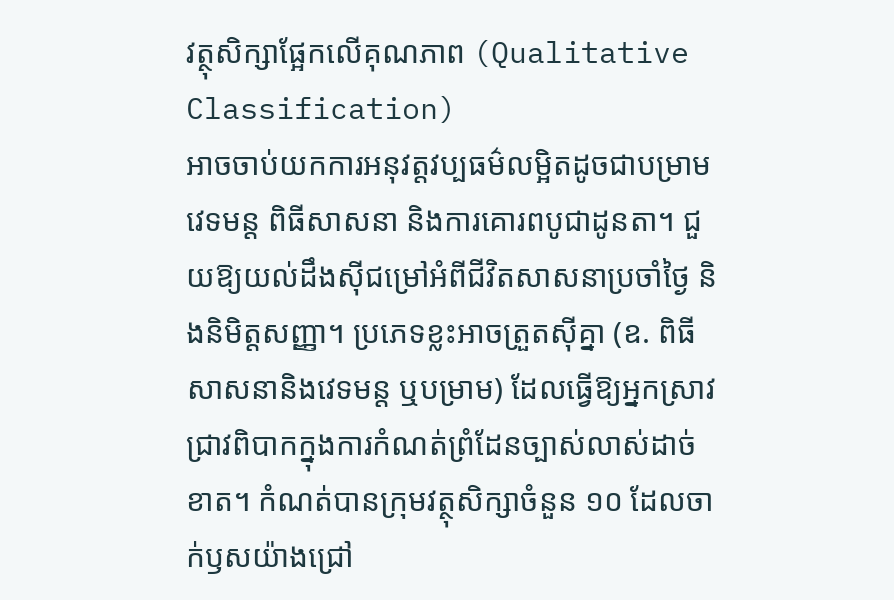វត្ថុសិក្សាផ្អែកលើគុណភាព (Qualitative Classification)
អាចចាប់យកការអនុវត្តវប្បធម៌លម្អិតដូចជាបម្រាម វេទមន្ត ពិធីសាសនា និងការគោរពបូជាដូនតា។ ជួយឱ្យយល់ដឹងស៊ីជម្រៅអំពីជីវិតសាសនាប្រចាំថ្ងៃ និងនិមិត្តសញ្ញា។ ប្រភេទខ្លះអាចត្រួតស៊ីគ្នា (ឧ. ពិធីសាសនានិងវេទមន្ត ឬបម្រាម) ដែលធ្វើឱ្យអ្នកស្រាវជ្រាវពិបាកក្នុងការកំណត់ព្រំដែនច្បាស់លាស់ដាច់ខាត។ កំណត់បានក្រុមវត្ថុសិក្សាចំនួន ១០ ដែលចាក់ឫសយ៉ាងជ្រៅ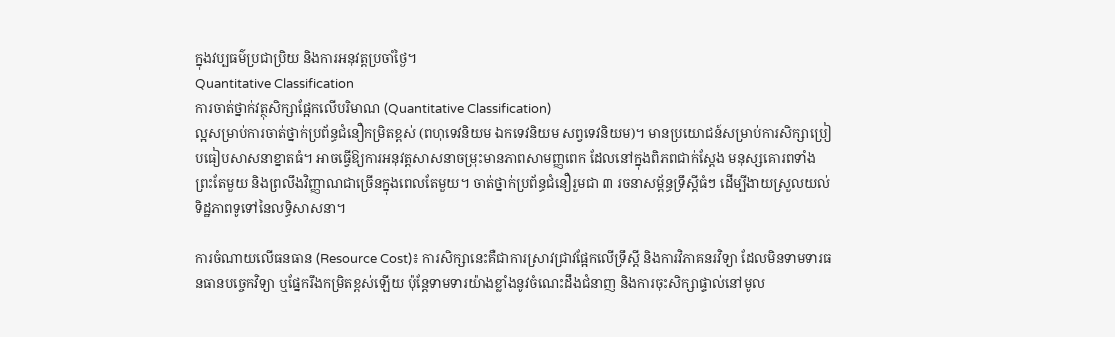ក្នុងវប្បធម៌ប្រជាប្រិយ និងការអនុវត្តប្រចាំថ្ងៃ។
Quantitative Classification
ការចាត់ថ្នាក់វត្ថុសិក្សាផ្អែកលើបរិមាណ (Quantitative Classification)
ល្អសម្រាប់ការចាត់ថ្នាក់ប្រព័ន្ធជំនឿកម្រិតខ្ពស់ (ពហុទេវនិយម ឯកទេវនិយម សព្វទេវនិយម)។ មានប្រយោជន៍សម្រាប់ការសិក្សាប្រៀបធៀបសាសនាខ្នាតធំ។ អាចធ្វើឱ្យការអនុវត្តសាសនាចម្រុះមានភាពសាមញ្ញពេក ដែលនៅក្នុងពិភពជាក់ស្តែង មនុស្សគោរពទាំងព្រះតែមួយ និងព្រលឹងវិញ្ញាណជាច្រើនក្នុងពេលតែមួយ។ ចាត់ថ្នាក់ប្រព័ន្ធជំនឿរួមជា ៣ រចនាសម្ព័ន្ធទ្រឹស្ដីធំៗ ដើម្បីងាយស្រួលយល់ទិដ្ឋភាពទូទៅនៃលទ្ធិសាសនា។

ការចំណាយលើធនធាន (Resource Cost)៖ ការសិក្សានេះគឺជាការស្រាវជ្រាវផ្អែកលើទ្រឹស្តី និងការវិភាគនរវិទ្យា ដែលមិនទាមទារធនធានបច្ចេកវិទ្យា ឬផ្នែករឹងកម្រិតខ្ពស់ឡើយ ប៉ុន្តែទាមទារយ៉ាងខ្លាំងនូវចំណេះដឹងជំនាញ និងការចុះសិក្សាផ្ទាល់នៅមូល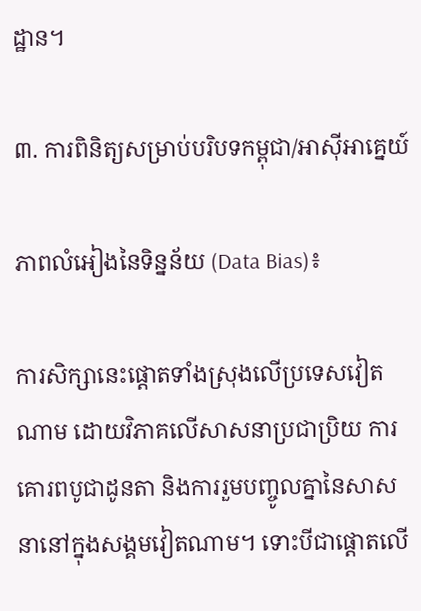ដ្ឋាន។

៣. ការពិនិត្យសម្រាប់បរិបទកម្ពុជា/អាស៊ីអាគ្នេយ៍

ភាពលំអៀងនៃទិន្នន័យ (Data Bias)៖

ការសិក្សានេះផ្តោតទាំងស្រុងលើប្រទេសវៀតណាម ដោយវិភាគលើសាសនាប្រជាប្រិយ ការគោរពបូជាដូនតា និងការរួមបញ្ចូលគ្នានៃសាសនានៅក្នុងសង្គមវៀតណាម។ ទោះបីជាផ្តោតលើ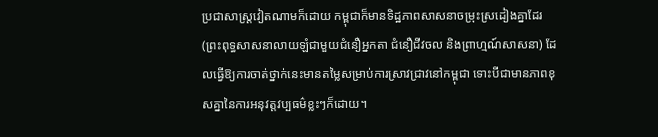ប្រជាសាស្ត្រវៀតណាមក៏ដោយ កម្ពុជាក៏មានទិដ្ឋភាពសាសនាចម្រុះស្រដៀងគ្នាដែរ (ព្រះពុទ្ធសាសនាលាយឡំជាមួយជំនឿអ្នកតា ជំនឿជីវចល និងព្រាហ្មណ៍សាសនា) ដែលធ្វើឱ្យការចាត់ថ្នាក់នេះមានតម្លៃសម្រាប់ការស្រាវជ្រាវនៅកម្ពុជា ទោះបីជាមានភាពខុសគ្នានៃការអនុវត្តវប្បធម៌ខ្លះៗក៏ដោយ។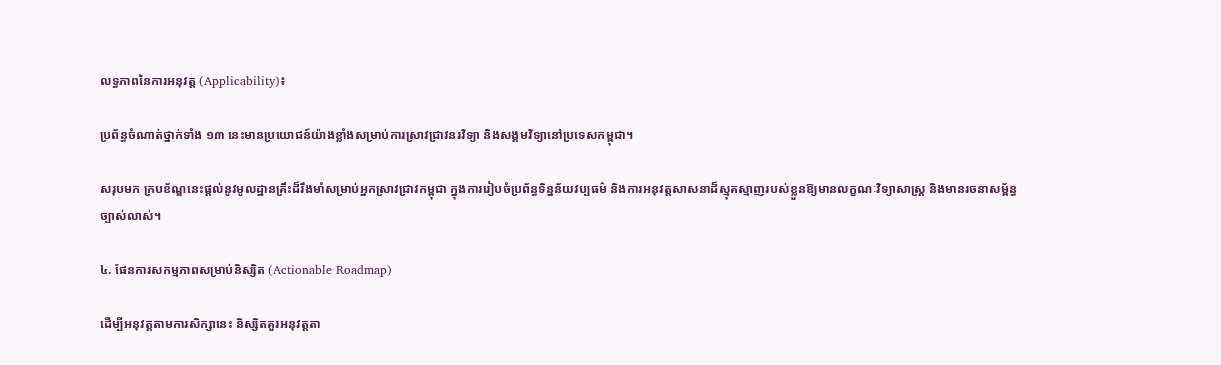លទ្ធភាពនៃការអនុវត្ត (Applicability)៖

ប្រព័ន្ធចំណាត់ថ្នាក់ទាំង ១៣ នេះមានប្រយោជន៍យ៉ាងខ្លាំងសម្រាប់ការស្រាវជ្រាវនរវិទ្យា និងសង្គមវិទ្យានៅប្រទេសកម្ពុជា។

សរុបមក ក្របខ័ណ្ឌនេះផ្តល់នូវមូលដ្ឋានគ្រឹះដ៏រឹងមាំសម្រាប់អ្នកស្រាវជ្រាវកម្ពុជា ក្នុងការរៀបចំប្រព័ន្ធទិន្នន័យវប្បធម៌ និងការអនុវត្តសាសនាដ៏ស្មុគស្មាញរបស់ខ្លួនឱ្យមានលក្ខណៈវិទ្យាសាស្ត្រ និងមានរចនាសម្ព័ន្ធច្បាស់លាស់។

៤. ផែនការសកម្មភាពសម្រាប់និស្សិត (Actionable Roadmap)

ដើម្បីអនុវត្តតាមការសិក្សានេះ និស្សិតគួរអនុវត្តតា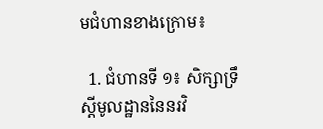មជំហានខាងក្រោម៖

  1. ជំហានទី ១៖ សិក្សាទ្រឹស្តីមូលដ្ឋាននៃនរវិ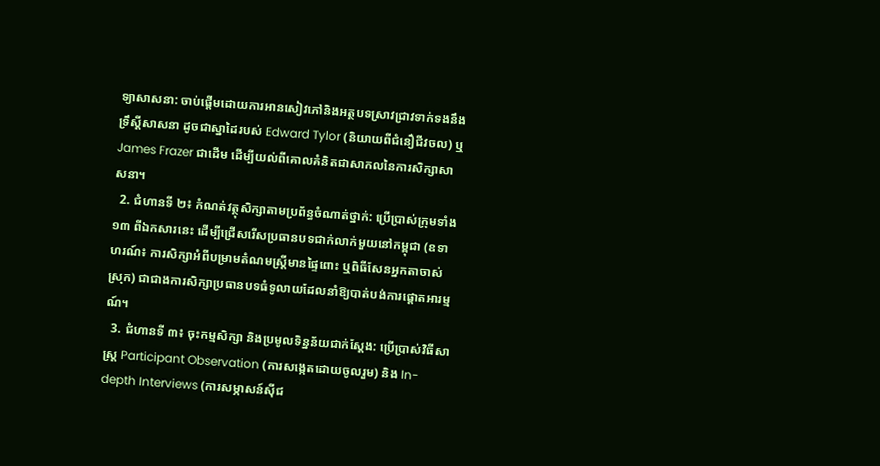ទ្យាសាសនា: ចាប់ផ្តើមដោយការអានសៀវភៅនិងអត្ថបទស្រាវជ្រាវទាក់ទងនឹងទ្រឹស្តីសាសនា ដូចជាស្នាដៃរបស់ Edward Tylor (និយាយពីជំនឿជីវចល) ឬ James Frazer ជាដើម ដើម្បីយល់ពីគោលគំនិតជាសាកលនៃការសិក្សាសាសនា។
  2. ជំហានទី ២៖ កំណត់វត្ថុសិក្សាតាមប្រព័ន្ធចំណាត់ថ្នាក់: ប្រើប្រាស់ក្រុមទាំង ១៣ ពីឯកសារនេះ ដើម្បីជ្រើសរើសប្រធានបទជាក់លាក់មួយនៅកម្ពុជា (ឧទាហរណ៍៖ ការសិក្សាអំពីបម្រាមតំណមស្ត្រីមានផ្ទៃពោះ ឬពិធីសែនអ្នកតាចាស់ស្រុក) ជាជាងការសិក្សាប្រធានបទធំទូលាយដែលនាំឱ្យបាត់បង់ការផ្តោតអារម្មណ៍។
  3. ជំហានទី ៣៖ ចុះកម្មសិក្សា និងប្រមូលទិន្នន័យជាក់ស្តែង: ប្រើប្រាស់វិធីសាស្ត្រ Participant Observation (ការសង្កេតដោយចូលរួម) និង In-depth Interviews (ការសម្ភាសន៍ស៊ីជ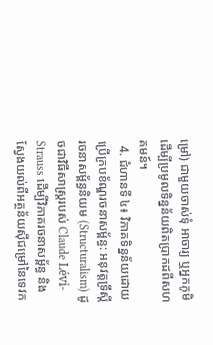ម្រៅ) ជាមួយចាស់ទុំ អាចារ្យ ឬអ្នកភូមិ ដើម្បីប្រមូលទិន្នន័យពិតប្រាកដពីសហគមន៍។
  4. ជំហានទី ៤៖ វិភាគទិន្នន័យដោយប្រើក្របខ័ណ្ឌរចនាសម្ព័ន្ធ: អនុវត្តទ្រឹស្តីរចនាសម្ព័ន្ធនិយម (Structuralism) ដូចជាវិធីសាស្ត្ររបស់ Claude Lévi-Strauss ដើម្បីវិភាគរចនាសម្ព័ន្ធ និងស្វែងយល់ពីអត្ថន័យស៊ីជម្រៅនៃទេវក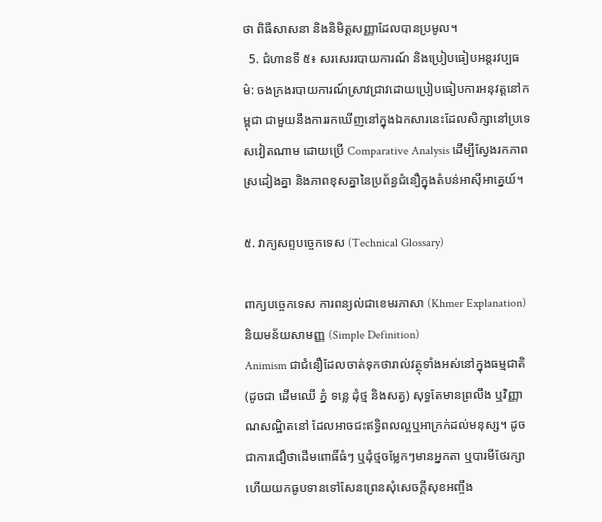ថា ពិធីសាសនា និងនិមិត្តសញ្ញាដែលបានប្រមូល។
  5. ជំហានទី ៥៖ សរសេររបាយការណ៍ និងប្រៀបធៀបអន្តរវប្បធម៌: ចងក្រងរបាយការណ៍ស្រាវជ្រាវដោយប្រៀបធៀបការអនុវត្តនៅកម្ពុជា ជាមួយនឹងការរកឃើញនៅក្នុងឯកសារនេះដែលសិក្សានៅប្រទេសវៀតណាម ដោយប្រើ Comparative Analysis ដើម្បីស្វែងរកភាពស្រដៀងគ្នា និងភាពខុសគ្នានៃប្រព័ន្ធជំនឿក្នុងតំបន់អាស៊ីអាគ្នេយ៍។

៥. វាក្យសព្ទបច្ចេកទេស (Technical Glossary)

ពាក្យបច្ចេកទេស ការពន្យល់ជាខេមរភាសា (Khmer Explanation) និយមន័យសាមញ្ញ (Simple Definition)
Animism ជាជំនឿដែលចាត់ទុកថារាល់វត្ថុទាំងអស់នៅក្នុងធម្មជាតិ (ដូចជា ដើមឈើ ភ្នំ ទន្លេ ដុំថ្ម និងសត្វ) សុទ្ធតែមានព្រលឹង ឬវិញ្ញាណសណ្ឋិតនៅ ដែលអាចជះឥទ្ធិពលល្អឬអាក្រក់ដល់មនុស្ស។ ដូចជាការជឿថាដើមពោធិ៍ធំៗ ឬដុំថ្មចម្លែកៗមានអ្នកតា ឬបារមីថែរក្សា ហើយយកធូបទានទៅសែនព្រេនសុំសេចក្តីសុខអញ្ចឹង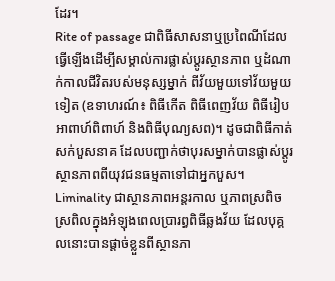ដែរ។
Rite of passage ជាពិធីសាសនាឬប្រពៃណីដែលធ្វើឡើងដើម្បីសម្គាល់ការផ្លាស់ប្តូរស្ថានភាព ឬដំណាក់កាលជីវិតរបស់មនុស្សម្នាក់ ពីវ័យមួយទៅវ័យមួយទៀត (ឧទាហរណ៍៖ ពិធីកើត ពិធីពេញវ័យ ពិធីរៀបអាពាហ៍ពិពាហ៍ និងពិធីបុណ្យសព)។ ដូចជាពិធីកាត់សក់បួសនាគ ដែលបញ្ជាក់ថាបុរសម្នាក់បានផ្លាស់ប្តូរស្ថានភាពពីយុវជនធម្មតាទៅជាអ្នកបួស។
Liminality ជាស្ថានភាពអន្តរកាល ឬភាពស្រពិចស្រពិលក្នុងអំឡុងពេលប្រារព្ធពិធីឆ្លងវ័យ ដែលបុគ្គលនោះបានផ្តាច់ខ្លួនពីស្ថានភា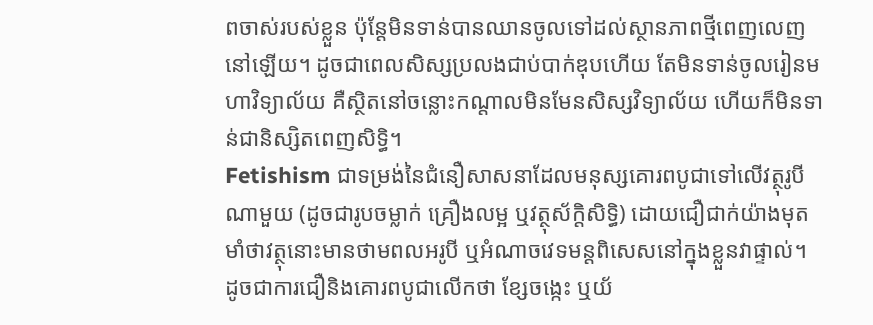ពចាស់របស់ខ្លួន ប៉ុន្តែមិនទាន់បានឈានចូលទៅដល់ស្ថានភាពថ្មីពេញលេញនៅឡើយ។ ដូចជាពេលសិស្សប្រលងជាប់បាក់ឌុបហើយ តែមិនទាន់ចូលរៀនមហាវិទ្យាល័យ គឺស្ថិតនៅចន្លោះកណ្តាលមិនមែនសិស្សវិទ្យាល័យ ហើយក៏មិនទាន់ជានិស្សិតពេញសិទ្ធិ។
Fetishism ជាទម្រង់នៃជំនឿសាសនាដែលមនុស្សគោរពបូជាទៅលើវត្ថុរូបីណាមួយ (ដូចជារូបចម្លាក់ គ្រឿងលម្អ ឬវត្ថុស័ក្តិសិទ្ធិ) ដោយជឿជាក់យ៉ាងមុតមាំថាវត្ថុនោះមានថាមពលអរូបី ឬអំណាចវេទមន្តពិសេសនៅក្នុងខ្លួនវាផ្ទាល់។ ដូចជាការជឿនិងគោរពបូជាលើកថា ខ្សែចង្កេះ ឬយ័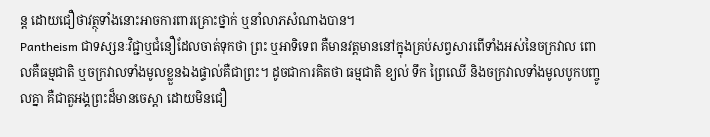ន្ត ដោយជឿថាវត្ថុទាំងនោះអាចការពារគ្រោះថ្នាក់ ឬនាំលាភសំណាងបាន។
Pantheism ជាទស្សនៈវិជ្ជាឬជំនឿដែលចាត់ទុកថា ព្រះ ឬអាទិទេព គឺមានវត្តមាននៅក្នុងគ្រប់សព្វសារពើទាំងអស់នៃចក្រវាល ពោលគឺធម្មជាតិ ឬចក្រវាលទាំងមូលខ្លួនឯងផ្ទាល់គឺជាព្រះ។ ដូចជាការគិតថា ធម្មជាតិ ខ្យល់ ទឹក ព្រៃឈើ និងចក្រវាលទាំងមូលបូកបញ្ចូលគ្នា គឺជាតួអង្គព្រះដ៏មានចេស្តា ដោយមិនជឿ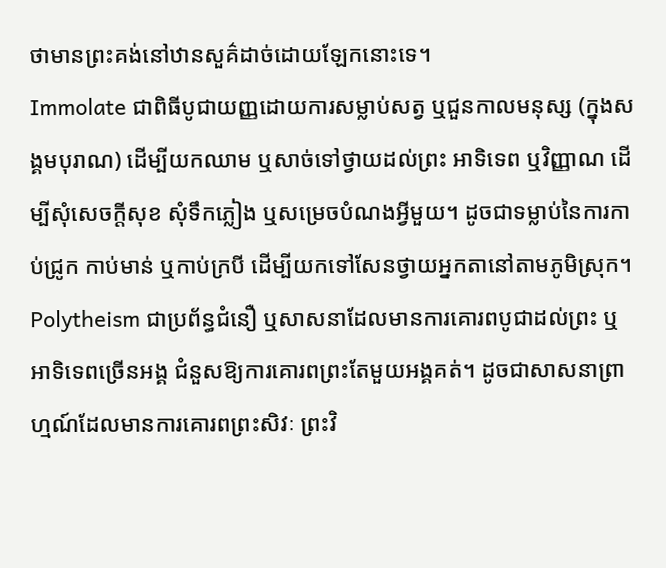ថាមានព្រះគង់នៅឋានសួគ៌ដាច់ដោយឡែកនោះទេ។
Immolate ជាពិធីបូជាយញ្ញដោយការសម្លាប់សត្វ ឬជួនកាលមនុស្ស (ក្នុងសង្គមបុរាណ) ដើម្បីយកឈាម ឬសាច់ទៅថ្វាយដល់ព្រះ អាទិទេព ឬវិញ្ញាណ ដើម្បីសុំសេចក្តីសុខ សុំទឹកភ្លៀង ឬសម្រេចបំណងអ្វីមួយ។ ដូចជាទម្លាប់នៃការកាប់ជ្រូក កាប់មាន់ ឬកាប់ក្របី ដើម្បីយកទៅសែនថ្វាយអ្នកតានៅតាមភូមិស្រុក។
Polytheism ជាប្រព័ន្ធជំនឿ ឬសាសនាដែលមានការគោរពបូជាដល់ព្រះ ឬអាទិទេពច្រើនអង្គ ជំនួសឱ្យការគោរពព្រះតែមួយអង្គគត់។ ដូចជាសាសនាព្រាហ្មណ៍ដែលមានការគោរពព្រះសិវៈ ព្រះវិ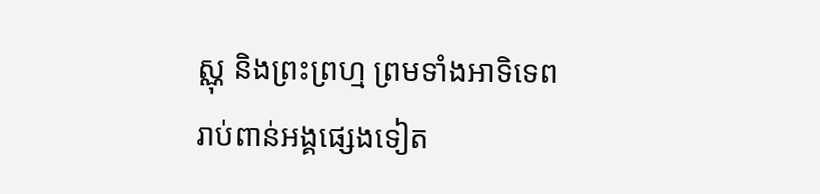ស្ណុ និងព្រះព្រហ្ម ព្រមទាំងអាទិទេពរាប់ពាន់អង្គផ្សេងទៀត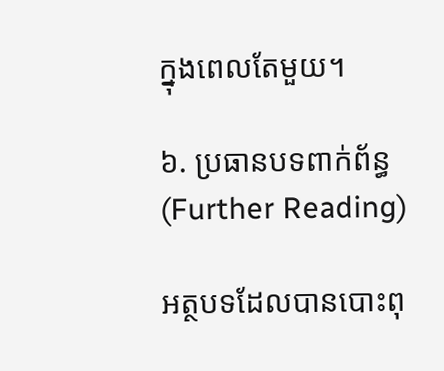ក្នុងពេលតែមួយ។

៦. ប្រធានបទពាក់ព័ន្ធ (Further Reading)

អត្ថបទដែលបានបោះពុ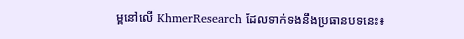ម្ពនៅលើ KhmerResearch ដែលទាក់ទងនឹងប្រធានបទនេះ៖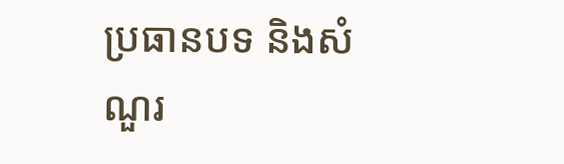ប្រធានបទ និងសំណួរ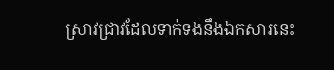ស្រាវជ្រាវដែលទាក់ទងនឹងឯកសារនេះ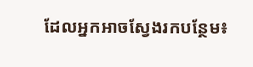ដែលអ្នកអាចស្វែងរកបន្ថែម៖